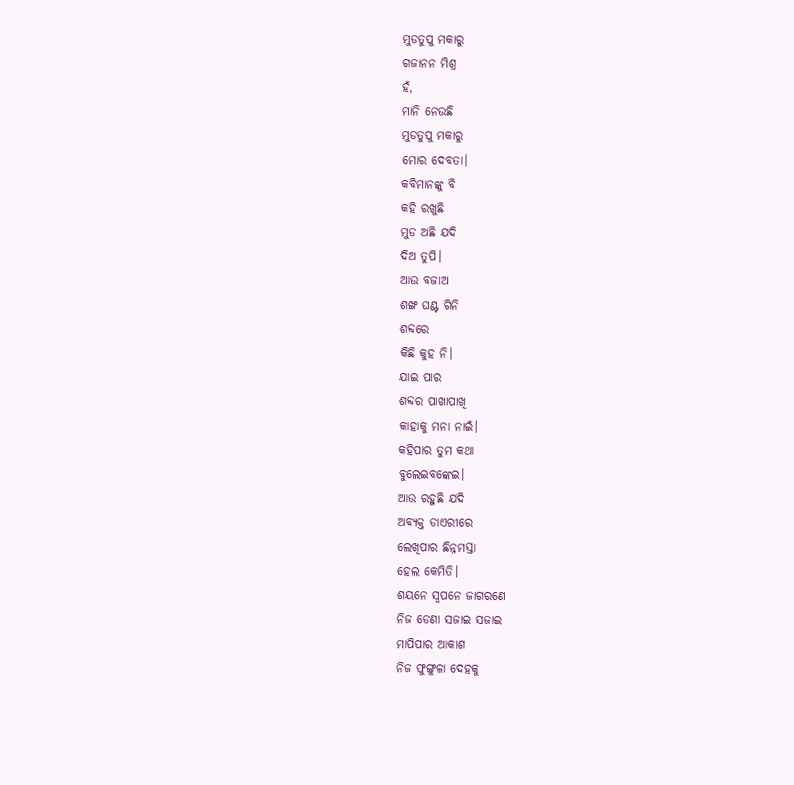ମୁଡତୁପୁ ମକାରୁ
ଗଜାନନ ମିଶ୍ର
ହଁ,
ମାନି ନେଉଛି
ମୁଡତୁପୁ ମକାରୁ
ମୋର ଦେବତା।
କବିମାନଙ୍କୁ ବି
କହି ରଖୁଛି
ମୁଡ ଅଛି ଯଦି
ଦିଅ ତୁପି।
ଆଉ ବଜାଅ
ଶଙ୍ଖ ଘଣ୍ଟ ଗିନି
ଶବ୍ଦରେ
କିଛି କୁହ ନି।
ଯାଇ ପାର
ଶବ୍ଦର ପାଖାପାଖି
କାହାକୁ ମନା ନାଇଁ।
କହିପାର ତୁମ କଥା
ବୁଲେଇବଙ୍କେଇ।
ଆଉ ରହୁଛି ଯଦି
ଅବ୍ୟକ୍ତ ଡାଏରୀରେ
ଲେଖିପାର ଛିନ୍ନମସ୍ତା
ହେଲ କେମିତି।
ଶୟନେ ସ୍ୱପନେ ଜାଗରଣେ
ନିଜ ଡେଣା ସଜାଇ ସଜାଇ
ମାପିପାର ଆକାଶ
ନିଜ ଫୁଙ୍ଗୁଳା ଦେହକୁ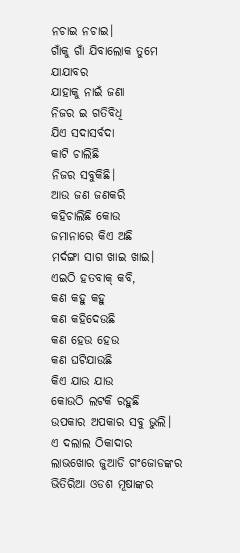ନଚାଇ ନଚାଇ।
ଗାଁକୁ ଗାଁ ଯିବାଲୋକ ତୁମେ
ଯାଯାବର
ଯାହାକୁ ନାଇଁ ଜଣା
ନିଜର ଇ ଗତିବିଧି
ଯିଏ ସଦାସର୍ବଦା
କାଟି ଚାଲିଛି
ନିଜର ସବୁକିଛି।
ଆଉ ଜଣ ଜଣକରି
କହିଚାଲିଛି କୋଉ
ଜମାନାରେ କିଏ ଅଛି
ମର୍ଦଙ୍ଗା ସାଗ ଖାଇ ଖାଇ।
ଏଇଠି ହତବାକ୍ କବି,
କଣ କହୁ କହୁ
କଣ କହିଦେଉଛି
କଣ ହେଉ ହେଉ
କଣ ଘଟିଯାଉଛି
କିଏ ଯାଉ ଯାଉ
କୋଉଠି ଲଟକି ରହୁଛି
ଉପକାର ଅପକାର ସବୁ ଭୁଲି।
ଏ ଦଲାଲ ଠିକାଦାର
ଲାଭଖୋର ଜୁଆଡି ଗଂଜୋଡଙ୍କର
ଭିତିରିଆ ଓଡଶ ମୂଷାଙ୍କର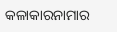କଳାକାରନାମାର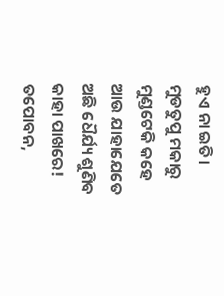ହୁଏ ନା ଇତି।
ମୁଡତୁପୁ ମକାରୁ
ମୁଣ୍ଡଟେକି କହେ
ଆଉ ଯାହାଯେତେ
ଅଛି ଧୈର୍ଯ୍ୟ ଶୁଣିବ
କାହା ପାଖରେ!
ତପୋବନ,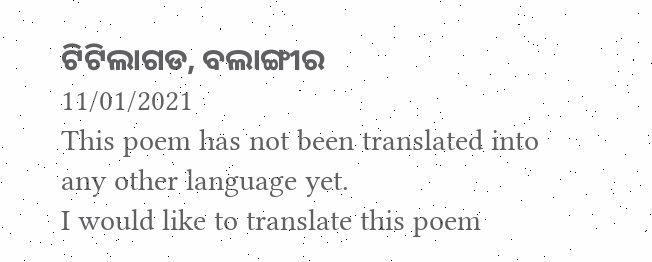ଟିଟିଲାଗଡ, ବଲାଙ୍ଗୀର
11/01/2021
This poem has not been translated into any other language yet.
I would like to translate this poem